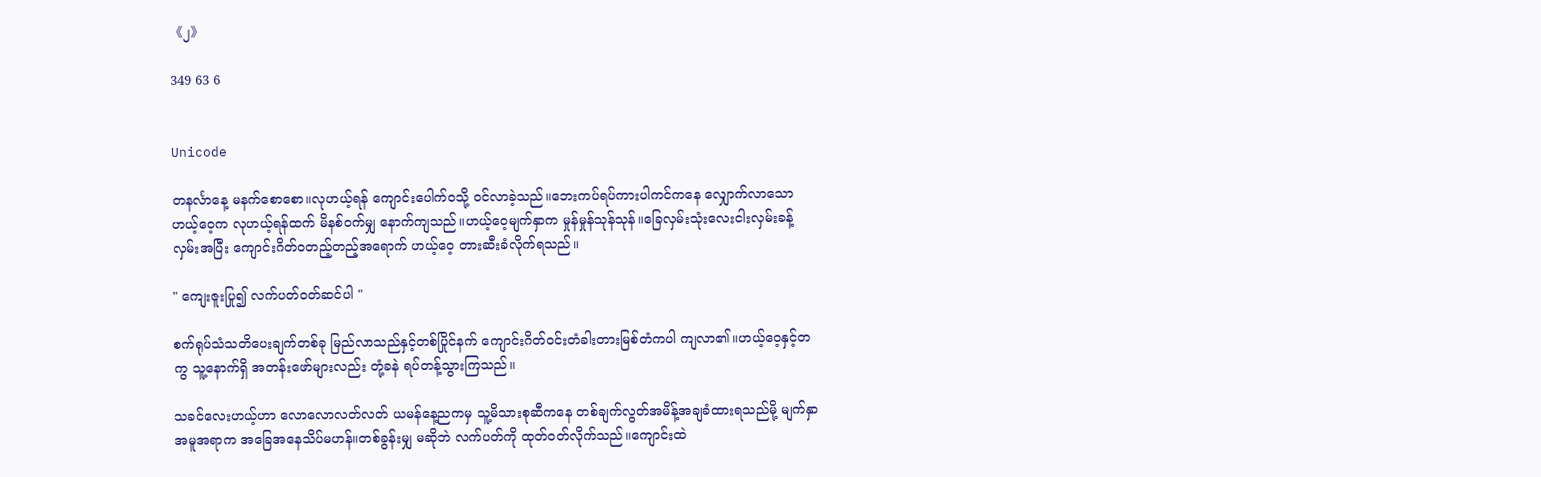《၂》

349 63 6


Unicode

တနင်္လာနေ့ မနက်စောစော။လုဟယ့်ရန် ကျောင်းပေါက်၀သို့ ၀င်လာခဲ့သည်။ဘေးကပ်ရပ်ကားပါကင်ကနေ လျှောက်လာသော ဟယ့်ဝေ့က လုဟယ့်ရန်ထက် မိနစ်၀က်မျှ နောက်ကျသည်။ဟယ့်ဝေ့မျက်နှာက မှုန်မှုန်သုန်သုန်။ခြေလှမ်းသုံးလေးငါးလှမ်းခန့် လှမ်းအပြီး ကျောင်းဂိတ်၀တည့်တည့်အရောက် ဟယ့်ဝေ့ တားဆီးခံလိုက်ရသည်။

" ကျေးဇူးပြု၍ လက်ပတ်၀တ်ဆင်ပါ "

စက်ရုပ်သံသတိပေးချက်တစ်ခု မြည်လာသည်နှင့်တစ်ပြိုင်နက် ကျောင်းဂိတ်၀င်းတံခါးတားမြစ်တံကပါ ကျလာ၏။ဟယ့်ဝေ့နှင့်တကွ သူ့နောက်ရှိ အတန်းဖော်များလည်း တုံ့ခနဲ ရပ်တန့်သွားကြသည်။

သခင်လေးဟယ့်ဟာ လောလောလတ်လတ် ယမန်နေ့ညကမှ သူ့မိသားစုဆီကနေ တစ်ချက်လွတ်အမိန့်အချခံထားရသည်မို့ မျက်နှာအမူအရာက အခြေအနေသိပ်မဟန်။တစ်ခွန်းမျှ မဆိုဘဲ လက်ပတ်ကို ထုတ်၀တ်လိုက်သည်။ကျောင်းထဲ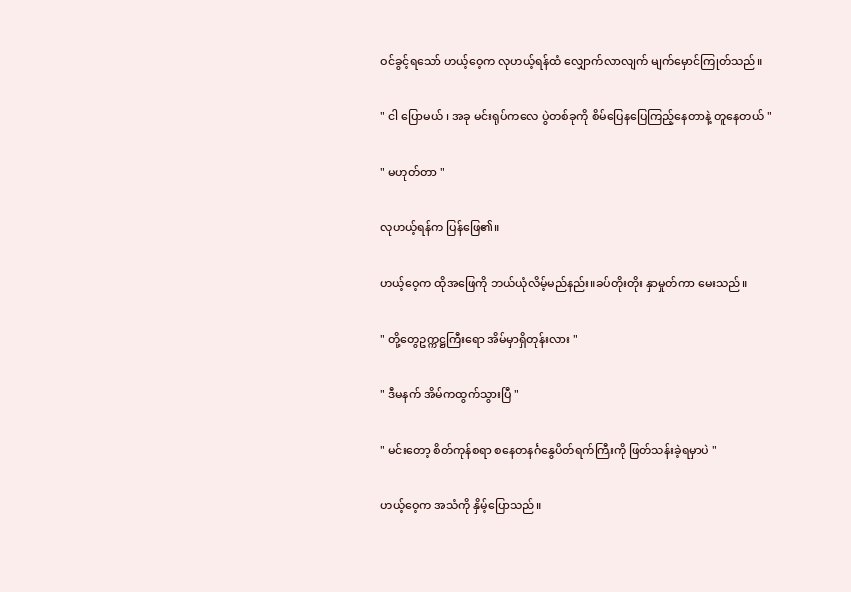ဝင်ခွင့်ရသော် ဟယ့်ဝေ့က လုဟယ့်ရန်ထံ လျှောက်လာလျက် မျက်မှောင်ကြုတ်သည်။

" ငါ ပြောမယ် ၊ အခု မင်းရုပ်ကလေ ပွဲတစ်ခုကို စိမ်ပြေနပြေကြည့်နေတာနဲ့ တူနေတယ် "

" မဟုတ်တာ "

လုဟယ့်ရန်က ပြန်ဖြေ၏။

ဟယ့်ဝေ့က ထိုအဖြေကို ဘယ်ယုံလိမ့်မည်နည်း။ခပ်တိုးတိုး နှာမှုတ်ကာ မေးသည်။

" တို့တွေဥက္ကဋ္ဌကြီးရော အိမ်မှာရှိတုန်းလား "

" ဒီမနက် အိမ်ကထွက်သွားပြီ "

" မင်းတော့ စိတ်ကုန်စရာ စနေတနင်္ဂနွေပိတ်ရက်ကြီးကို ဖြတ်သန်းခဲ့ရမှာပဲ "

ဟယ့်ဝေ့က အသံကို နှိမ့်ပြောသည်။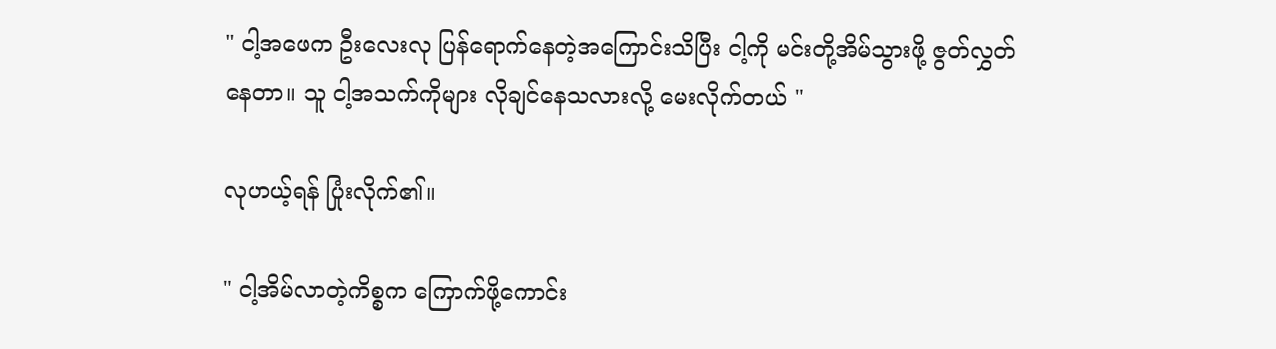" ငါ့အဖေက ဦးလေးလု ပြန်ရောက်နေတဲ့အကြောင်းသိပြီး ငါ့ကို မင်းတို့အိမ်သွားဖို့ ဇွတ်လွှတ်နေတာ။ သူ ငါ့အသက်ကိုများ လိုချင်နေသလားလို့ မေးလိုက်တယ် "

လုဟယ့်ရန် ပြုံးလိုက်၏။

" ငါ့အိမ်လာတဲ့ကိစ္စက ကြောက်ဖို့ကောင်း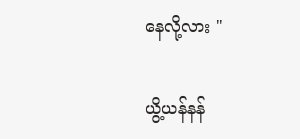နေလို့လား "

ယွိ့ယန်နန်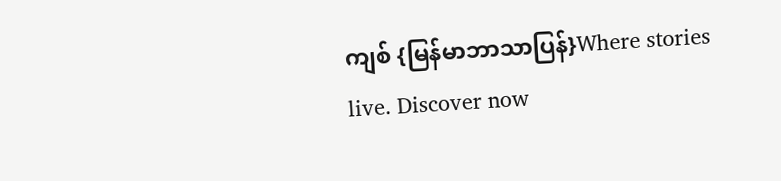ကျစ် {မြန်မာဘာသာပြန်}Where stories live. Discover now